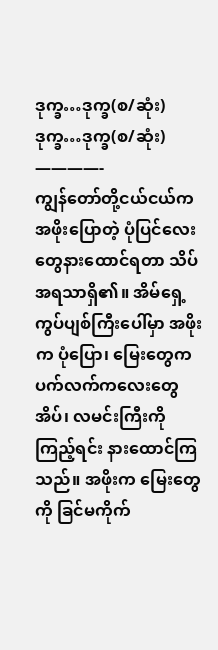ဒုက္ခ…ဒုက္ခ(စ/ဆုံး)
ဒုက္ခ…ဒုက္ခ(စ/ဆုံး)
————-
ကျွန်တော်တို့ငယ်ငယ်က အဖိုးပြောတဲ့ ပုံပြင်လေးတွေနားထောင်ရတာ သိပ်အရသာရှိ၏။ အိမ်ရှေ့ကွပ်ပျစ်ကြီးပေါ်မှာ အဖိုးက ပုံပြော၊ မြေးတွေက ပက်လက်ကလေးတွေအိပ်၊ လမင်းကြီးကိုကြည့်ရင်း နားထောင်ကြသည်။ အဖိုးက မြေးတွေကို ခြင်မကိုက်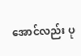အောင်လည်း ပု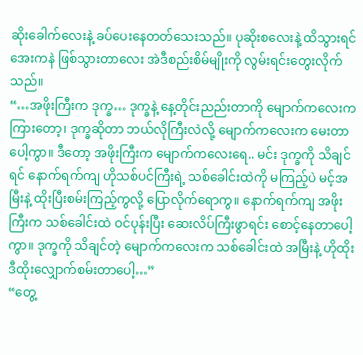ဆိုးခေါက်လေးနဲ့ ခပ်ပေးနေတတ်သေးသည်။ ပုဆိုးစလေးနဲ့ ထိသွားရင် အေးကနဲ ဖြစ်သွားတာလေး အဲဒီစည်းစိမ်မျိုးကို လွမ်းရင်းတွေးလိုက်သည်။
“…အဖိုးကြီးက ဒုက္ခ… ဒုက္ခနဲ့ နေ့တိုင်းညည်းတာကို မျောက်ကလေးက ကြားတော့၊ ဒုက္ခဆိုတာ ဘယ်လိုကြီးလဲလို့ မျောက်ကလေးက မေးတာပေါ့ကွာ။ ဒီတော့ အဖိုးကြီးက မျောက်ကလေးရေ.. မင်း ဒုက္ခကို သိချင်ရင် နောက်ရက်ကျ ဟိုသစ်ပင်ကြီးရဲ့ သစ်ခေါင်းထဲကို မကြည့်ပဲ မင့်အမြီးနဲ့ ထိုးပြီးစမ်းကြည့်ကွလို့ ပြောလိုက်ရောကွ။ နောက်ရက်ကျ အဖိုးကြီးက သစ်ခေါင်းထဲ ဝင်ပုန်းပြီး ဆေးလိပ်ကြီးဖွာရင်း စောင့်နေတာပေါ့ကွာ။ ဒုက္ခကို သိချင်တဲ့ မျောက်ကလေးက သစ်ခေါင်းထဲ အမြီးနဲ့ ဟိုထိုးဒီထိုးလျှောက်စမ်းတာပေါ့…”
“တွေ့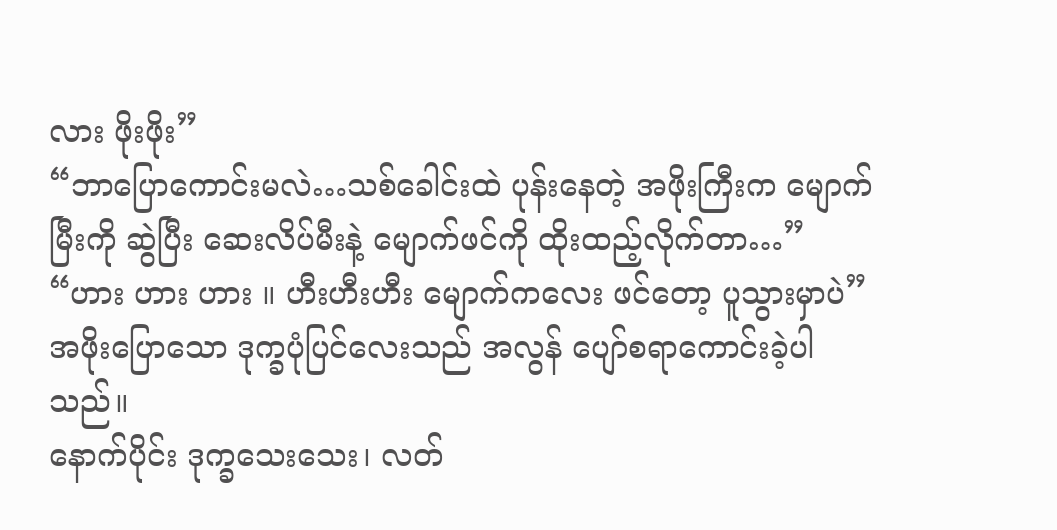လား ဖိုးဖိုး”
“ဘာပြောကောင်းမလဲ…သစ်ခေါင်းထဲ ပုန်းနေတဲ့ အဖိုးကြီးက မျောက်မြီးကို ဆွဲပြီး ဆေးလိပ်မီးနဲ့ မျောက်ဖင်ကို ထိုးထည့်လိုက်တာ…”
“ဟား ဟား ဟား ။ ဟီးဟီးဟီး မျောက်ကလေး ဖင်တော့ ပူသွားမှာပဲ”
အဖိုးပြောသော ဒုက္ခပုံပြင်လေးသည် အလွန် ပျော်စရာကောင်းခဲ့ပါသည်။
နောက်ပိုင်း ဒုက္ခသေးသေး၊ လတ်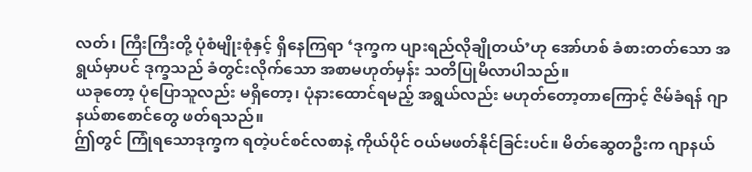လတ်၊ ကြီးကြီးတို့ ပုံစံမျိုးစုံနှင့် ရှိနေကြရာ ‘ဒုက္ခက ပျားရည်လိုချိုတယ်’ဟု အော်ဟစ် ခံစားတတ်သော အရွယ်မှာပင် ဒုက္ခသည် ခံတွင်းလိုက်သော အစာမဟုတ်မှန်း သတိပြုမိလာပါသည်။
ယခုတော့ ပုံပြောသူလည်း မရှိတော့၊ ပုံနားထောင်ရမည့် အရွယ်လည်း မဟုတ်တော့တာကြောင့် ဇိမ်ခံရန် ဂျာနယ်စာစောင်တွေ ဖတ်ရသည်။
ဤ်တွင် ကြုံရသောဒုက္ခက ရတဲ့ပင်စင်လစာနဲ့ ကိုယ်ပိုင် ဝယ်မဖတ်နိုင်ခြင်းပင်။ မိတ်ဆွေတဦးက ဂျာနယ်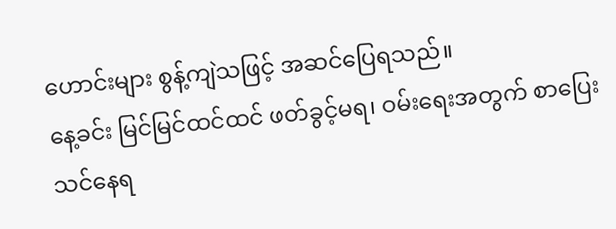ဟောင်းများ စွန့်ကျဲသဖြင့် အဆင်ပြေရသည်။
နေ့ခင်း မြင်မြင်ထင်ထင် ဖတ်ခွင့်မရ၊ ဝမ်းရေးအတွက် စာပြေးသင်နေရ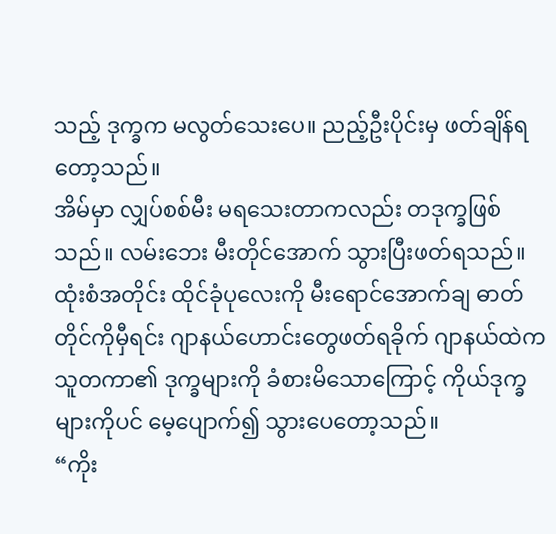သည့် ဒုက္ခက မလွတ်သေးပေ။ ညည့်ဦးပိုင်းမှ ဖတ်ချိန်ရတော့သည်။
အိမ်မှာ လျှပ်စစ်မီး မရသေးတာကလည်း တဒုက္ခဖြစ်သည်။ လမ်းဘေး မီးတိုင်အောက် သွားပြီးဖတ်ရသည်။
ထုံးစံအတိုင်း ထိုင်ခုံပုလေးကို မီးရောင်အောက်ချ ဓာတ်တိုင်ကိုမှီရင်း ဂျာနယ်ဟောင်းတွေဖတ်ရခိုက် ဂျာနယ်ထဲက သူတကာ၏ ဒုက္ခများကို ခံစားမိသောကြောင့် ကိုယ်ဒုက္ခများကိုပင် မေ့ပျောက်၍ သွားပေတော့သည်။
“ကိုး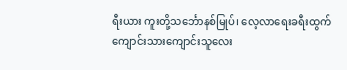ရီးယား ကူးတို့သင်္ဘောနစ်မြုပ်၊ လေ့လာရေးခရီးထွက် ကျောင်းသားကျောင်းသူလေး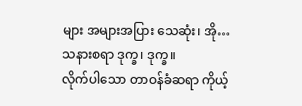များ အများအပြား သေဆုံး၊ အို…သနားစရာ ဒုက္ခ၊ ဒုက္ခ။
လိုက်ပါသော တာဝန်ခံဆရာ ကိုယ့်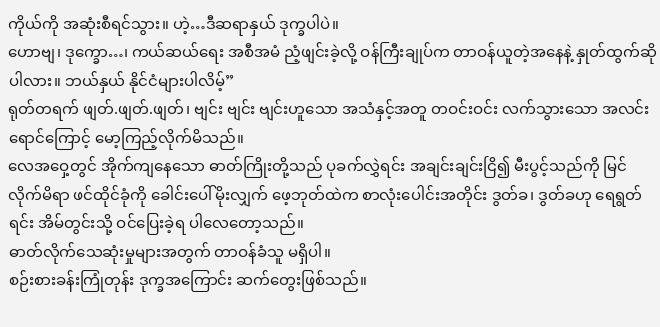ကိုယ်ကို အဆုံးစီရင်သွား။ ဟဲ့…ဒီဆရာနှယ် ဒုက္ခပါပဲ။
ဟောဗျ၊ ဒုက္ခော…၊ ကယ်ဆယ်ရေး အစီအမံ ညံ့ဖျင်းခဲ့လို့ ဝန်ကြီးချုပ်က တာဝန်ယူတဲ့အနေနဲ့ နှုတ်ထွက်ဆိုပါလား။ ဘယ်နှယ် နိုင်ငံများပါလိမ့်”
ရုတ်တရက် ဖျတ်.ဖျတ်.ဖျတ်၊ ဗျင်း ဗျင်း ဗျင်းဟူသော အသံနှင့်အတူ တဝင်းဝင်း လက်သွားသော အလင်းရောင်ကြောင့် မော့ကြည့်လိုက်မိသည်။
လေအဝှေ့တွင် အိုက်ကျနေသော ဓာတ်ကြိုးတို့သည် ပုခက်လွှဲရင်း အချင်းချင်းငြိ၍ မီးပွင့်သည်ကို မြင်လိုက်မိရာ ဖင်ထိုင်ခုံကို ခေါင်းပေါ်မိုးလျှက် ဖေ့ဘုတ်ထဲက စာလုံးပေါင်းအတိုင်း ဒွတ်ခ၊ ဒွတ်ခဟု ရေရွတ်ရင်း အိမ်တွင်းသို့ ဝင်ပြေးခဲ့ရ ပါလေတော့သည်။
ဓာတ်လိုက်သေဆုံးမှုများအတွက် တာဝန်ခံသူ မရှိပါ။
စဉ်းစားခန်းကြုံတုန်း ဒုက္ခအကြောင်း ဆက်တွေးဖြစ်သည်။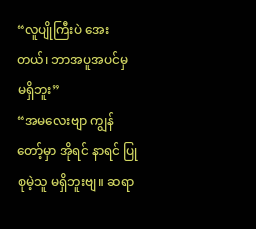“လူပျိုကြီးပဲ အေးတယ်၊ ဘာအပူအပင်မှ မရှိဘူး”
“အမလေးဗျာ ကျွန်တော့်မှာ အိုရင် နာရင် ပြုစုမဲ့သူ မရှိဘူးဗျ။ ဆရာ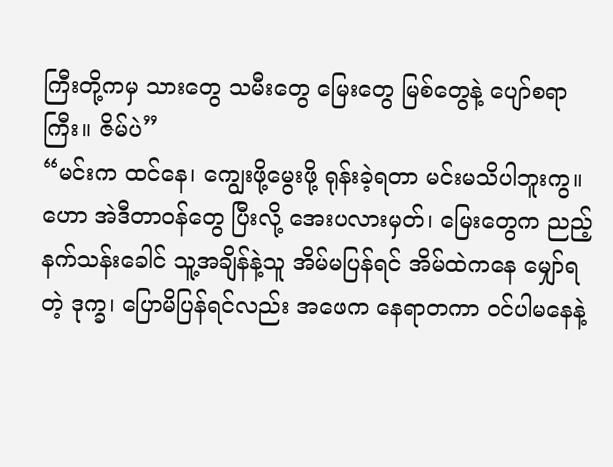ကြီးတို့ကမှ သားတွေ သမီးတွေ မြေးတွေ မြစ်တွေနဲ့ ပျော်စရာကြီး။ ဇိမ်ပဲ”
“မင်းက ထင်နေ၊ ကျွေးဖို့မွေးဖို့ ရုန်းခဲ့ရတာ မင်းမသိပါဘူးကွ။ ဟော အဲဒီတာဝန်တွေ ပြီးလို့ အေးပလားမှတ်၊ မြေးတွေက ညည့်နက်သန်းခေါင် သူ့အချိန်နဲ့သူ အိမ်မပြန်ရင် အိမ်ထဲကနေ မျှော်ရတဲ့ ဒုက္ခ၊ ပြောမိပြန်ရင်လည်း အဖေက နေရာတကာ ဝင်ပါမနေနဲ့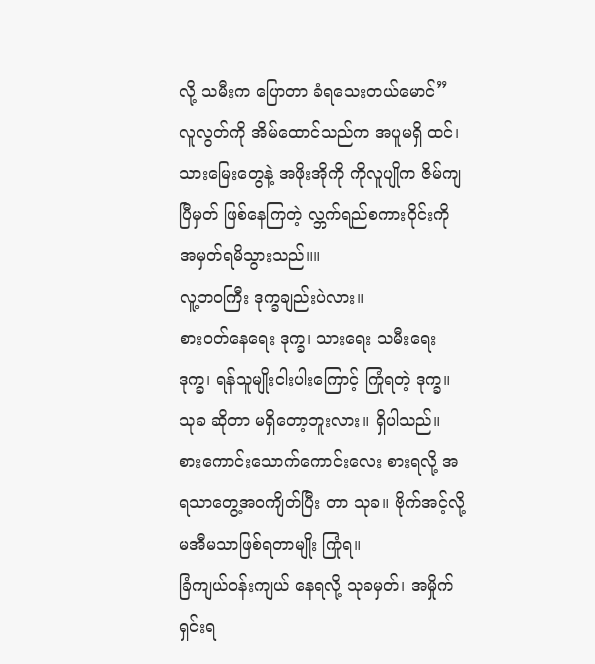လို့ သမီးက ပြောတာ ခံရသေးတယ်မောင်”
လူလွတ်ကို အိမ်ထောင်သည်က အပူမရှိ ထင်၊ သားမြေးတွေနဲ့ အဖိုးအိုကို ကိုလူပျိုက ဇိမ်ကျပြီမှတ် ဖြစ်နေကြတဲ့ လ္ဘက်ရည်စကားဝိုင်းကို အမှတ်ရမိသွားသည်။။
လူ့ဘဝကြီး ဒုက္ခချည်းပဲလား။
စားဝတ်နေရေး ဒုက္ခ၊ သားရေး သမီးရေး ဒုက္ခ၊ ရန်သူမျိုးငါးပါးကြောင့် ကြုံရတဲ့ ဒုက္ခ။
သုခ ဆိုတာ မရှိတော့ဘူးလား။ ရှိပါသည်။
စားကောင်းသောက်ကောင်းလေး စားရလို့ အရသာတွေ့အဝကျိတ်ပြီး တာ သုခ။ ဗိုက်အင့်လို့ မအီမသာဖြစ်ရတာမျိုး ကြုံရ။
ခြံကျယ်ဝန်းကျယ် နေရလို့ သုခမှတ်၊ အမှိုက်ရှင်းရ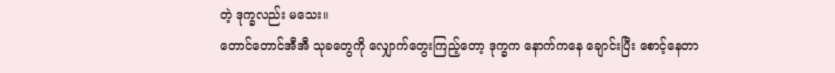တဲ့ ဒုက္ခလည်း မသေး။
တောင်တောင်အီအီ သုခတွေကို လျှောက်တွေးကြည့်တော့ ဒုက္ခက နောက်ကနေ ချောင်းပြီး စောင့်နေတာ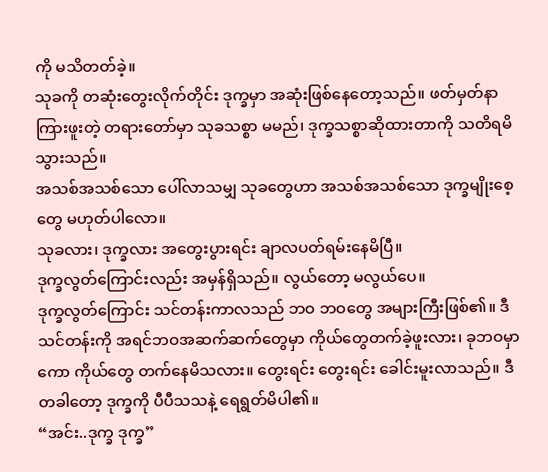ကို မသိတတ်ခဲ့။
သုခကို တဆုံးတွေးလိုက်တိုင်း ဒုက္ခမှာ အဆုံးဖြစ်နေတော့သည်။ ဖတ်မှတ်နာကြားဖူးတဲ့ တရားတော်မှာ သုခသစ္စာ မမည်၊ ဒုက္ခသစ္စာဆိုထားတာကို သတိရမိသွားသည်။
အသစ်အသစ်သော ပေါ်လာသမျှ သုခတွေဟာ အသစ်အသစ်သော ဒုက္ခမျိုးစေ့တွေ မဟုတ်ပါလော။
သုခလား၊ ဒုက္ခလား အတွေးပွားရင်း ချာလပတ်ရမ်းနေမိပြီ။
ဒုက္ခလွတ်ကြောင်းလည်း အမှန်ရှိသည်။ လွယ်တော့ မလွယ်ပေ။
ဒုက္ခလွတ်ကြောင်း သင်တန်းကာလသည် ဘဝ ဘဝတွေ အများကြီးဖြစ်၏။ ဒီသင်တန်းကို အရင်ဘဝအဆက်ဆက်တွေမှာ ကိုယ်တွေတက်ခဲ့ဖူးလား၊ ခုဘဝမှာကော ကိုယ်တွေ တက်နေမိသလား။ တွေးရင်း တွေးရင်း ခေါင်းမူးလာသည်။ ဒီတခါတော့ ဒုက္ခကို ပီပီသသနဲ့ ရေရွတ်မိပါ၏။
“အင်း..ဒုက္ခ ဒုက္ခ”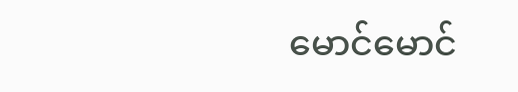မောင်မောင်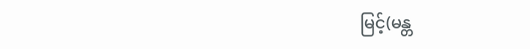မြင့်(မန္တ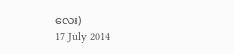လေး)
17 July 2014